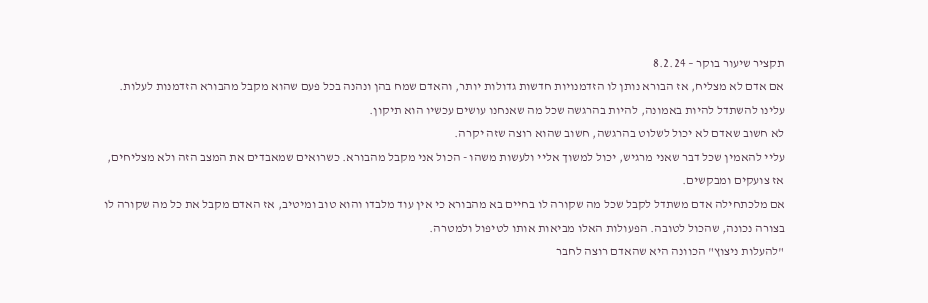תקציר שיעור בוקר – 8.2.24
אם אדם לא מצליח, אז הבורא נותן לו הזדמנויות חדשות גדולות יותר, והאדם שמח בהן ונהנה בכל פעם שהוא מקבל מהבורא הזדמנות לעלות.
עלינו להשתדל להיות באמונה, להיות בהרגשה שכל מה שאנחנו עושים עכשיו הוא תיקון.
לא חשוב שאדם לא יכול לשלוט בהרגשה, חשוב שהוא רוצה שזה יקרה.
עליי להאמין שכל דבר שאני מרגיש, יכול למשוך אליי ולעשות משהו - הכול אני מקבל מהבורא. כשרואים שמאבדים את המצב הזה ולא מצליחים, אז צועקים ומבקשים.
אם מלכתחילה אדם משתדל לקבל שכל מה שקורה לו בחיים בא מהבורא כי אין עוד מלבדו והוא טוב ומיטיב, אז האדם מקבל את כל מה שקורה לו בצורה נכונה, שהכול לטובה. הפעולות האלו מביאות אותו לטיפול ולמטרה.
"להעלות ניצוץ" הכוונה היא שהאדם רוצה לחבר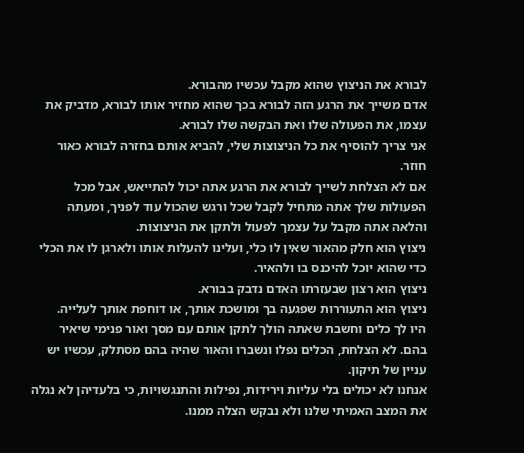לבורא את הניצוץ שהוא מקבל עכשיו מהבורא.
אדם משייך את הרגע הזה לבורא בכך שהוא מחזיר אותו לבורא, מדביק את עצמו, את הפעולה שלו ואת הבקשה שלו לבורא.
אני צריך להוסיף את כל הניצוצות שלי, להביא אותם בחזרה לבורא כאור חוזר.
אם לא הצלחת לשייך לבורא את הרגע אתה יכול להתייאש, אבל מכל הפעולות שלך אתה מתחיל לקבל שכל ורגש שהכול עוד לפניך, ומעתה והלאה אתה מקבל על עצמך לפעול ולתקן את הניצוצות.
ניצוץ הוא חלק מהאור שאין לו כלי, ועלינו להעלות אותו ולארגן לו את הכלי כדי שהוא יוכל להיכנס בו ולהאיר.
ניצוץ הוא רצון שבעזרתו האדם נדבק בבורא.
ניצוץ הוא התעוררות שפגעה בך ומושכת אותך, או דוחפת אותך לעלייה.
היו לך כלים וחשבת שאתה הולך לתקן אותם עם מסך ואור פנימי שיאיר בהם. לא הצלחת, הכלים נפלו ונשברו והאור שהיה בהם מסתלק, עכשיו יש עניין של תיקון.
אנחנו לא יכולים בלי עליות וירידות, נפילות והתנגשויות, כי בלעדיהן לא נגלה את המצב האמיתי שלנו ולא נבקש הצלה ממנו.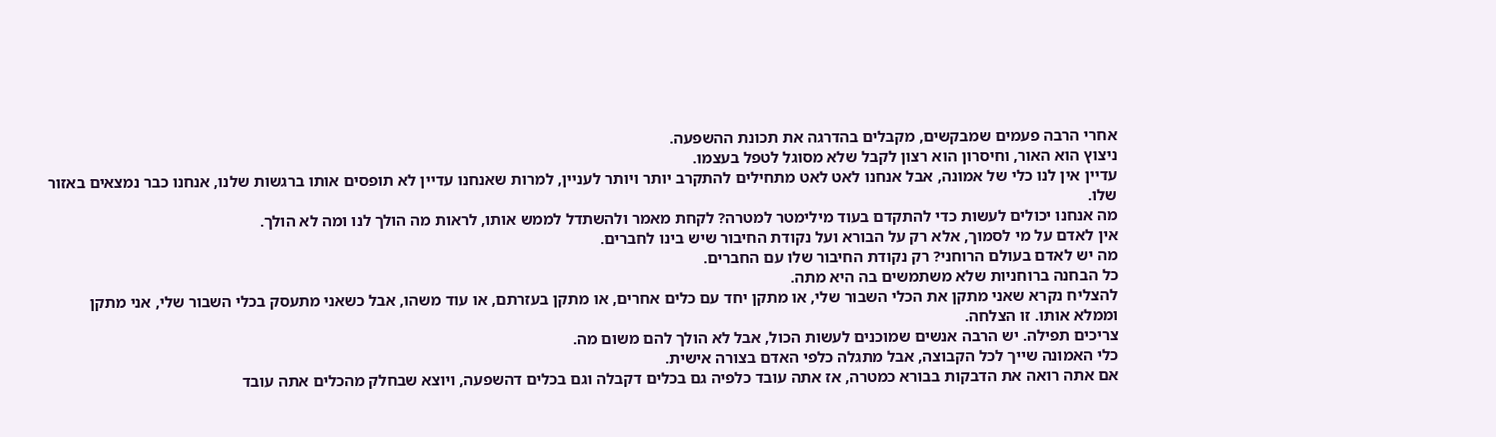אחרי הרבה פעמים שמבקשים, מקבלים בהדרגה את תכונת ההשפעה.
ניצוץ הוא האור, וחיסרון הוא רצון לקבל שלא מסוגל לטפל בעצמו.
עדיין אין לנו כלי של אמונה, אבל אנחנו לאט לאט מתחילים להתקרב יותר ויותר לעניין, למרות שאנחנו עדיין לא תופסים אותו ברגשות שלנו, אנחנו כבר נמצאים באזור שלו.
מה אנחנו יכולים לעשות כדי להתקדם בעוד מילימטר למטרה? לקחת מאמר ולהשתדל לממש אותו, לראות מה הולך לנו ומה לא הולך.
אין לאדם על מי לסמוך, אלא רק על הבורא ועל נקודת החיבור שיש בינו לחברים.
מה יש לאדם בעולם הרוחני? רק נקודת החיבור שלו עם החברים.
כל הבחנה ברוחניות שלא משתמשים בה היא מתה.
להצליח נקרא שאני מתקן את הכלי השבור שלי, או מתקן יחד עם כלים אחרים, או מתקן בעזרתם, או עוד משהו, אבל כשאני מתעסק בכלי השבור שלי, אני מתקן וממלא אותו. זו הצלחה.
צריכים תפילה. יש הרבה אנשים שמוכנים לעשות הכול, אבל לא הולך להם משום מה.
כלי האמונה שייך לכל הקבוצה, אבל מתגלה כלפי האדם בצורה אישית.
אם אתה רואה את הדבקות בבורא כמטרה, אז אתה עובד כלפיה גם בכלים דקבלה וגם בכלים דהשפעה, ויוצא שבחלק מהכלים אתה עובד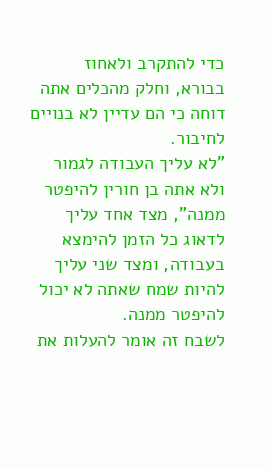כדי להתקרב ולאחוז בבורא, וחלק מהכלים אתה דוחה כי הם עדיין לא בנויים לחיבור.
"לא עליך העבודה לגמור ולא אתה בן חורין להיפטר ממנה", מצד אחד עליך לדאוג כל הזמן להימצא בעבודה, ומצד שני עליך להיות שמח שאתה לא יכול להיפטר ממנה.
לשבח זה אומר להעלות את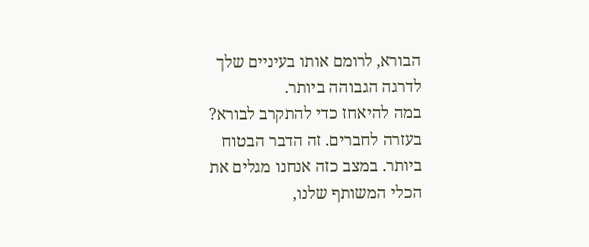הבורא, לרומם אותו בעיניים שלך לדרגה הגבוהה ביותר.
במה להיאחז כדי להתקרב לבורא? בעזרה לחברים. זה הדבר הבטוח ביותר. במצב כזה אנחנו מגלים את הכלי המשותף שלנו,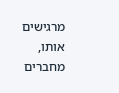מרגישים אותו, מחברים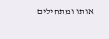אותו ומתחילים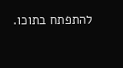להתפתח בתוכו.